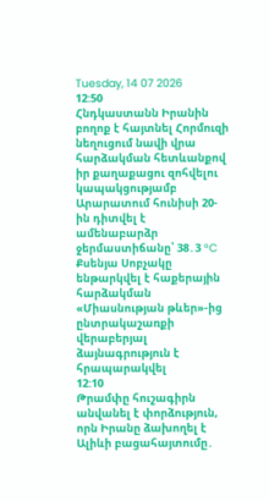Tuesday, 14 07 2026
12:50
Հնդկաստանն Իրանին բողոք է հայտնել Հորմուզի նեղուցում նավի վրա հարձակման հետևանքով իր քաղաքացու զոհվելու կապակցությամբ
Արարատում հունիսի 20-ին դիտվել է ամենաբարձր ջերմաստիճանը՝ 38․3 °C
Քսենյա Սոբչակը ենթարկվել է հաքերային հարձակման
«Միասնության թևեր»-ից ընտրակաշառքի վերաբերյալ ձայնագրություն է հրապարակվել
12:10
Թրամփը հուշագիրն անվանել է փորձություն, որն Իրանը ձախողել է
Ալիևի բացահայտումը․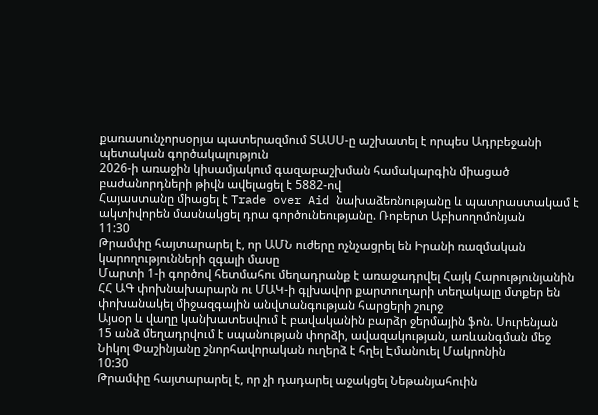քառասունչորսօրյա պատերազմում ՏԱՍՍ-ը աշխատել է որպես Ադրբեջանի պետական գործակալություն
2026-ի առաջին կիսամյակում գազաբաշխման համակարգին միացած բաժանորդների թիվն ավելացել է 5882-ով
Հայաստանը միացել է Trade over Aid նախաձեռնությանը և պատրաստակամ է ակտիվորեն մասնակցել դրա գործունեությանը. Ռոբերտ Աբիսողոմոնյան
11:30
Թրամփը հայտարարել է, որ ԱՄՆ ուժերը ոչնչացրել են Իրանի ռազմական կարողությունների զգալի մասը
Մարտի 1-ի գործով հետմահու մեղադրանք է առաջադրվել Հայկ Հարությունյանին
ՀՀ ԱԳ փոխնախարարն ու ՄԱԿ-ի գլխավոր քարտուղարի տեղակալը մտքեր են փոխանակել միջազգային անվտանգության հարցերի շուրջ
Այսօր և վաղը կանխատեսվում է բավականին բարձր ջերմային ֆոն. Սուրենյան
15 անձ մեղադրվում է սպանության փորձի, ավազակության, առևանգման մեջ
Նիկոլ Փաշինյանը շնորհավորական ուղերձ է հղել Էմանուել Մակրոնին
10:30
Թրամփը հայտարարել է, որ չի դադարել աջակցել Նեթանյահուին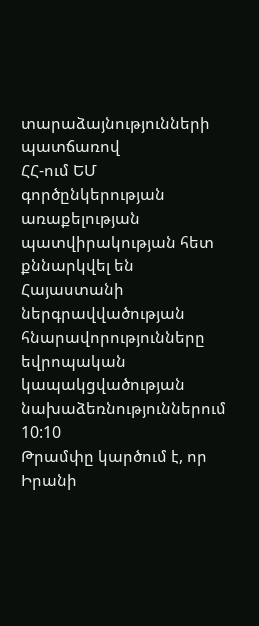տարաձայնությունների պատճառով
ՀՀ-ում ԵՄ գործընկերության առաքելության պատվիրակության հետ քննարկվել են Հայաստանի ներգրավվածության հնարավորությունները եվրոպական կապակցվածության նախաձեռնություններում
10:10
Թրամփը կարծում է, որ Իրանի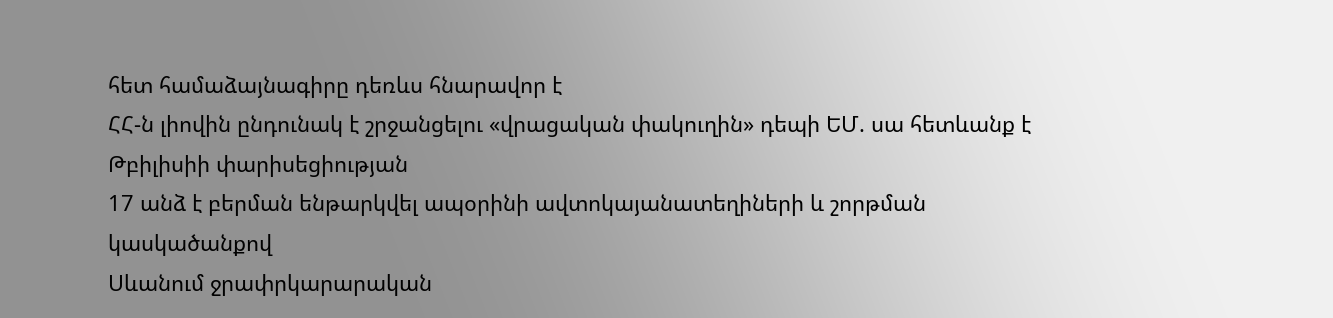հետ համաձայնագիրը դեռևս հնարավոր է
ՀՀ-ն լիովին ընդունակ է շրջանցելու «վրացական փակուղին» դեպի ԵՄ. սա հետևանք է Թբիլիսիի փարիսեցիության
17 անձ է բերման ենթարկվել ապօրինի ավտոկայանատեղիների և շորթման կասկածանքով
Սևանում ջրափրկարարական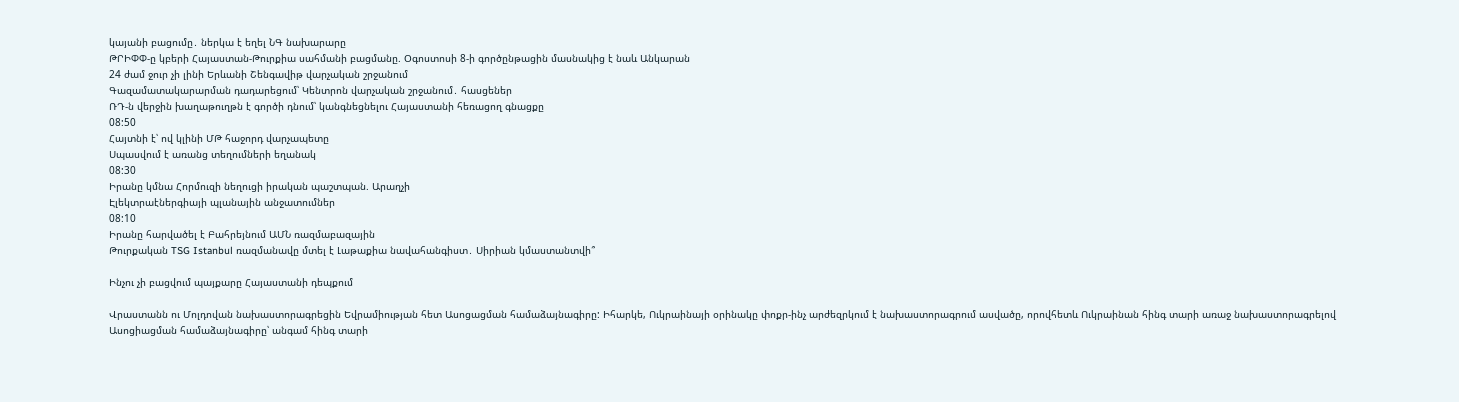կայանի բացումը․ ներկա է եղել ՆԳ նախարարը
ԹՐԻՓՓ-ը կբերի Հայաստան-Թուրքիա սահմանի բացմանը. Օգոստոսի 8-ի գործընթացին մասնակից է նաև Անկարան
24 ժամ ջուր չի լինի Երևանի Շենգավիթ վարչական շրջանում
Գազամատակարարման դադարեցում՝ Կենտրոն վարչական շրջանում․ հասցեներ
ՌԴ-ն վերջին խաղաթուղթն է գործի դնում՝ կանգնեցնելու Հայաստանի հեռացող գնացքը
08:50
Հայտնի է՝ ով կլինի ՄԹ հաջորդ վարչապետը
Սպասվում է առանց տեղումների եղանակ
08:30
Իրանը կմնա Հորմուզի նեղուցի իրական պաշտպան. Արաղչի
Էլեկտրաէներգիայի պլանային անջատումներ
08:10
Իրանը հարվածել է Բահրեյնում ԱՄՆ ռազմաբազային
Թուրքական TSG Istanbul ռազմանավը մտել է Լաթաքիա նավահանգիստ․ Սիրիան կմաստանտվի՞

Ինչու չի բացվում պայքարը Հայաստանի դեպքում

Վրաստանն ու Մոլդովան նախաստորագրեցին Եվրամիության հետ Ասոցացման համաձայնագիրը: Իհարկե, Ուկրաինայի օրինակը փոքր-ինչ արժեզրկում է նախաստորագրում ասվածը, որովհետև Ուկրաինան հինգ տարի առաջ նախաստորագրելով Ասոցիացման համաձայնագիրը՝ անգամ հինգ տարի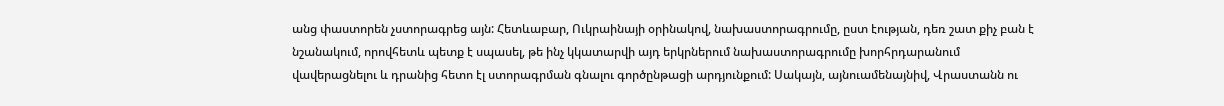անց փաստորեն չստորագրեց այն: Հետևաբար, Ուկրաինայի օրինակով, նախաստորագրումը, ըստ էության, դեռ շատ քիչ բան է նշանակում, որովհետև պետք է սպասել, թե ինչ կկատարվի այդ երկրներում նախաստորագրումը խորհրդարանում վավերացնելու և դրանից հետո էլ ստորագրման գնալու գործընթացի արդյունքում: Սակայն, այնուամենայնիվ, Վրաստանն ու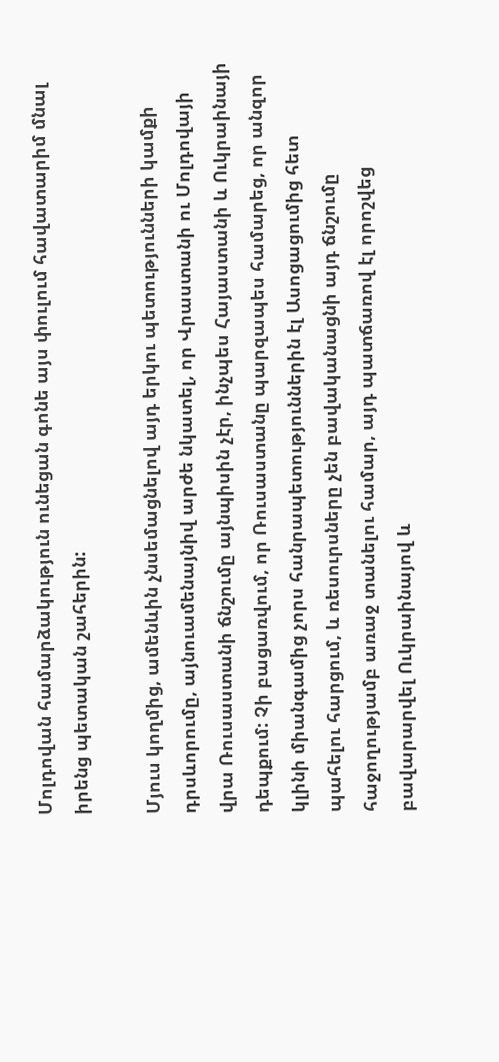Մոլդովան համարձակություն ունեցան գոնե այս փուլում հավատարիմ մնալ իրենց պետական շահերին:

Մյուս կողմից, ամենևին չնսեմացնելով այդ երկու պետությունների կամքի դրսևորումը, այնուամենայնիվ արժե նկատել, որ Վրաստանի ու Մոլդովայի վրա Ռուսաստանի ճնշումը այնպիսին չէր, ինչպես Հայաստանի և Ուկրաինայի դեպքում: Չի բացառվում, որ Ռուսաստանը պարզապես համարեց, որ անզոր կլինի միանգամից չորս հանրապետություններին էլ Ասոցացումից հետ պահելու հարցում, և ռեսուրսները չեն բավականացնի այդ ճնշումը հաջողությամբ առաջ տանելու համար, այդ պատճառով էլ որոշվեց բավարարվել Ուկրաինայով և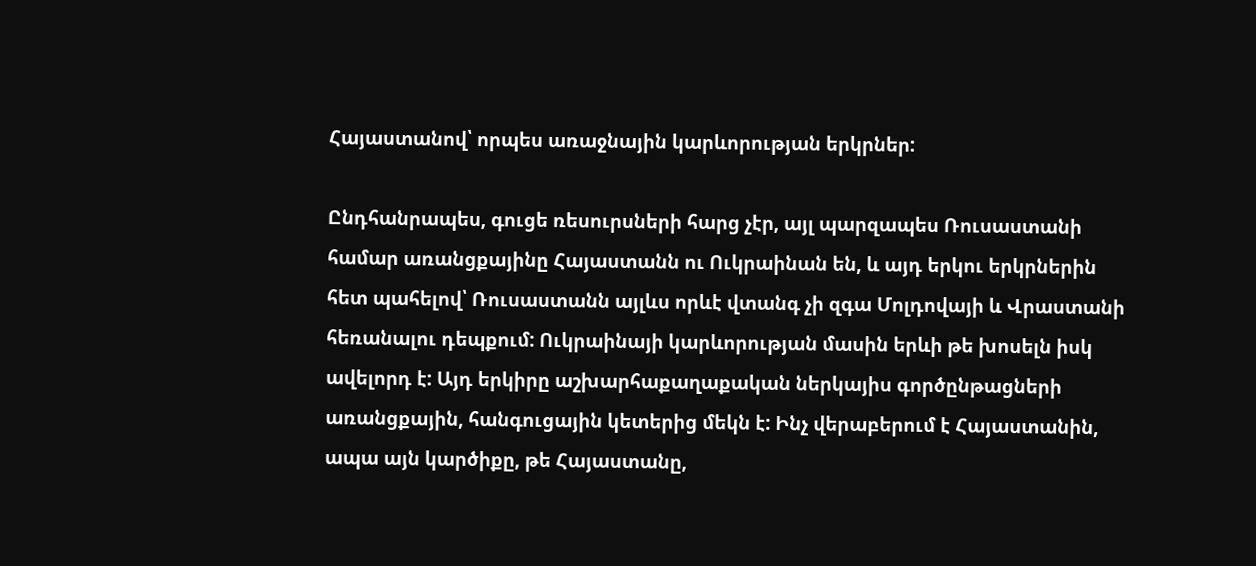Հայաստանով՝ որպես առաջնային կարևորության երկրներ:

Ընդհանրապես, գուցե ռեսուրսների հարց չէր, այլ պարզապես Ռուսաստանի համար առանցքայինը Հայաստանն ու Ուկրաինան են, և այդ երկու երկրներին հետ պահելով՝ Ռուսաստանն այլևս որևէ վտանգ չի զգա Մոլդովայի և Վրաստանի հեռանալու դեպքում: Ուկրաինայի կարևորության մասին երևի թե խոսելն իսկ ավելորդ է: Այդ երկիրը աշխարհաքաղաքական ներկայիս գործընթացների առանցքային, հանգուցային կետերից մեկն է: Ինչ վերաբերում է Հայաստանին, ապա այն կարծիքը, թե Հայաստանը,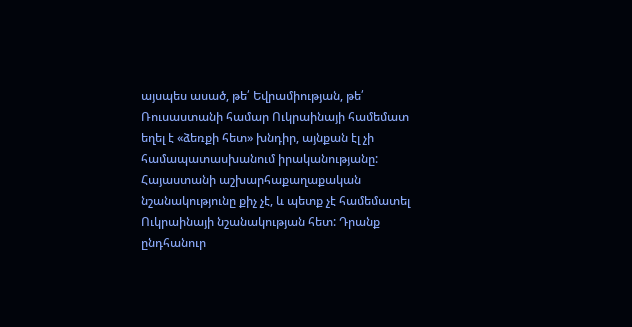այսպես ասած, թե՛ Եվրամիության, թե՛ Ռուսաստանի համար Ուկրաինայի համեմատ եղել է «ձեռքի հետ» խնդիր, այնքան էլ չի համապատասխանում իրականությանը: Հայաստանի աշխարհաքաղաքական նշանակությունը քիչ չէ, և պետք չէ համեմատել Ուկրաինայի նշանակության հետ: Դրանք ընդհանուր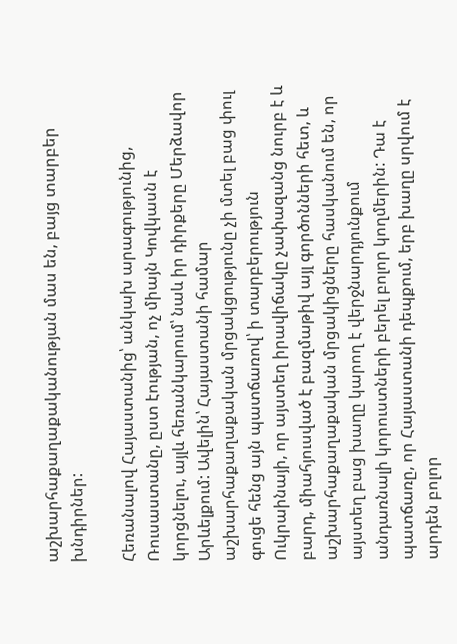աշխարհաքաղաքականության մաս են, բայց տարբեր խնդիրներ:

Հեռանալով Հայաստանից՝ անկախ արագությունից, Ռուսաստանը, ըստ էության, ոչ միայն Կովկասն է կորցնելու, այլև հեռանկարում՝ նաև իր դիրքերը Մերձավոր Արևելքում: Ավելին՝ Հայաստանի համար աշխարհաքաղաքական մրցակցությունը չի մտել բաց փուլ գուցե հենց այն պատճառով՝ ի տարբերություն Ուկրաինայի, որ այստեղ իրավիճակը չափազանց նուրբ է և բարդ, միահյուսված է բազմաթիվ այլ գործոնների հետ, և աշխարհաքաղաքական մրցակիցները հասկանում են, որ այստեղ բաց խաղը կարող է վերջնարդյունքում անդառնալի կորուստների բերել բոլոր կողմերին: Դա է պատճառը, որ Հայաստանի դեպքում, երբ խաղը սրվում է արդեն բոլոր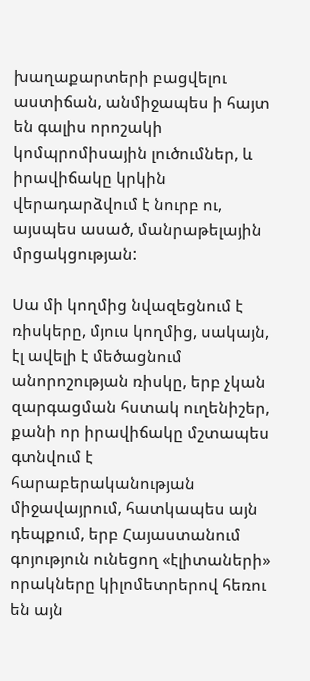խաղաքարտերի բացվելու աստիճան, անմիջապես ի հայտ են գալիս որոշակի կոմպրոմիսային լուծումներ, և իրավիճակը կրկին վերադարձվում է նուրբ ու, այսպես ասած, մանրաթելային մրցակցության:

Սա մի կողմից նվազեցնում է ռիսկերը, մյուս կողմից, սակայն, էլ ավելի է մեծացնում անորոշության ռիսկը, երբ չկան զարգացման հստակ ուղենիշեր, քանի որ իրավիճակը մշտապես գտնվում է հարաբերականության միջավայրում, հատկապես այն դեպքում, երբ Հայաստանում գոյություն ունեցող «էլիտաների» որակները կիլոմետրերով հեռու են այն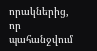որակներից, որ պահանջվում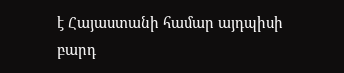է Հայաստանի համար այդպիսի բարդ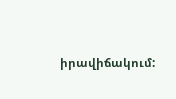իրավիճակում: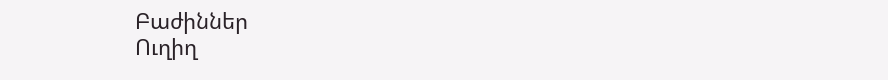Բաժիններ
Ուղիղ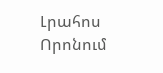Լրահոս
Որոնում